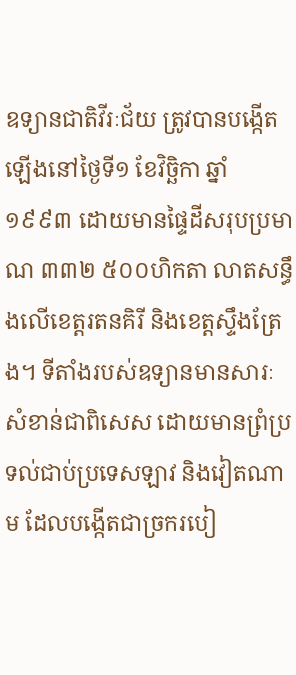ឧទ្យានជាតិវីរៈជ័យ ត្រូវបានបង្កើតឡើងនៅថ្ងៃទី១ ខែវិច្ឆិកា ឆ្នាំ១៩៩៣ ដោយមានផ្ទៃដីសរុបប្រមាណ ៣៣២ ៥០០ហិកតា លាតសន្ធឹងលើខេត្តរតនគិរី និងខេត្តស្ទឹងត្រែង។ ទីតាំងរបស់ឧទ្យានមានសារៈសំខាន់ជាពិសេស ដោយមានព្រំប្រទល់ជាប់ប្រទេសឡាវ និងវៀតណាម ដែលបង្កើតជាច្រករបៀ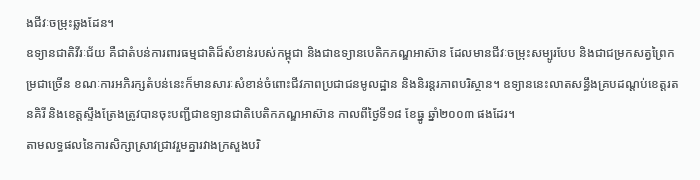ងជីវៈចម្រុះឆ្លងដែន។
ឧទ្យានជាតិវីរៈជ័យ គឺជាតំបន់ការពារធម្មជាតិដ៏សំខាន់របស់កម្ពុជា និងជាឧទ្យានបេតិកភណ្ឌអាស៊ាន ដែលមានជីវៈចម្រុះសម្បូរបែប និងជាជម្រកសត្វព្រៃកម្រជាច្រើន ខណៈការអភិរក្សតំបន់នេះក៏មានសារៈសំខាន់ចំពោះជីវភាពប្រជាជនមូលដ្ឋាន និងនិរន្តរភាពបរិស្ថាន។ ឧទ្យាននេះលាតសន្ធឹងគ្របដណ្តប់ខេត្តរតនគិរី និងខេត្តស្ទឹងត្រែងត្រូវបានចុះបញ្ជីជាឧទ្យានជាតិបេតិកភណ្ឌអាស៊ាន កាលពីថ្ងៃទី១៨ ខែធ្នូ ឆ្នាំ២០០៣ ផងដែរ។
តាមលទ្ធផលនៃការសិក្សាស្រាវជ្រាវរួមគ្នារវាងក្រសួងបរិ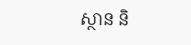ស្ថាន និ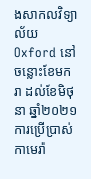ងសាកលវិទ្យាល័យ Oxford នៅចន្លោះខែមករា ដល់ខែមិថុនា ឆ្នាំ២០២១ ការប្រើប្រាស់កាមេរ៉ា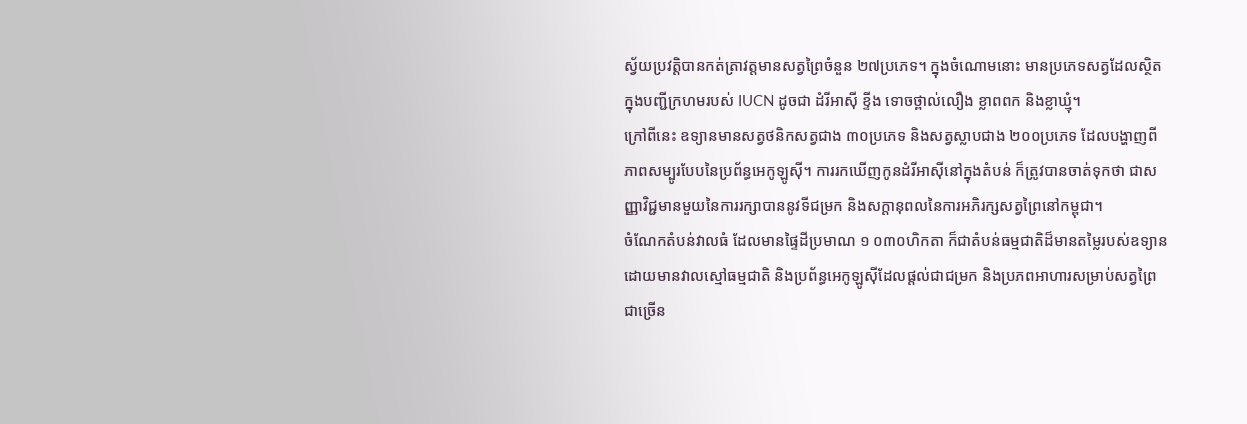ស្វ័យប្រវត្តិបានកត់ត្រាវត្តមានសត្វព្រៃចំនួន ២៧ប្រភេទ។ ក្នុងចំណោមនោះ មានប្រភេទសត្វដែលស្ថិតក្នុងបញ្ជីក្រហមរបស់ IUCN ដូចជា ដំរីអាស៊ី ខ្ទីង ទោចថ្ពាល់លឿង ខ្លាពពក និងខ្លាឃ្មុំ។
ក្រៅពីនេះ ឧទ្យានមានសត្វថនិកសត្វជាង ៣០ប្រភេទ និងសត្វស្លាបជាង ២០០ប្រភេទ ដែលបង្ហាញពីភាពសម្បូរបែបនៃប្រព័ន្ធអេកូឡូស៊ី។ ការរកឃើញកូនដំរីអាស៊ីនៅក្នុងតំបន់ ក៏ត្រូវបានចាត់ទុកថា ជាសញ្ញាវិជ្ជមានមួយនៃការរក្សាបាននូវទីជម្រក និងសក្តានុពលនៃការអភិរក្សសត្វព្រៃនៅកម្ពុជា។
ចំណែកតំបន់វាលធំ ដែលមានផ្ទៃដីប្រមាណ ១ ០៣០ហិកតា ក៏ជាតំបន់ធម្មជាតិដ៏មានតម្លៃរបស់ឧទ្យាន ដោយមានវាលស្មៅធម្មជាតិ និងប្រព័ន្ធអេកូឡូស៊ីដែលផ្តល់ជាជម្រក និងប្រភពអាហារសម្រាប់សត្វព្រៃជាច្រើន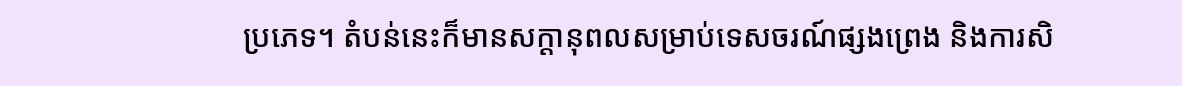ប្រភេទ។ តំបន់នេះក៏មានសក្តានុពលសម្រាប់ទេសចរណ៍ផ្សងព្រេង និងការសិ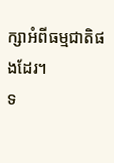ក្សាអំពីធម្មជាតិផងដែរ។
ទ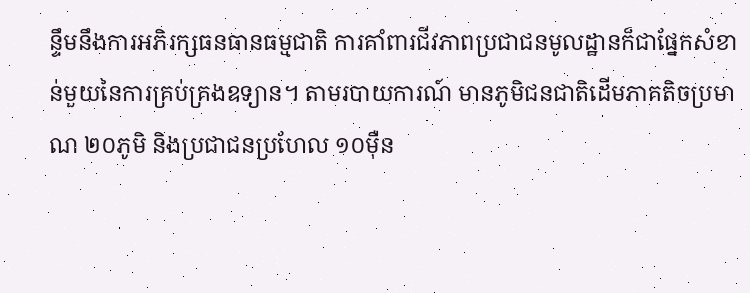ន្ទឹមនឹងការអភិរក្សធនធានធម្មជាតិ ការគាំពារជីវភាពប្រជាជនមូលដ្ឋានក៏ជាផ្នែកសំខាន់មួយនៃការគ្រប់គ្រងឧទ្យាន។ តាមរបាយការណ៍ មានភូមិជនជាតិដើមភាគតិចប្រមាណ ២០ភូមិ និងប្រជាជនប្រហែល ១០ម៉ឺន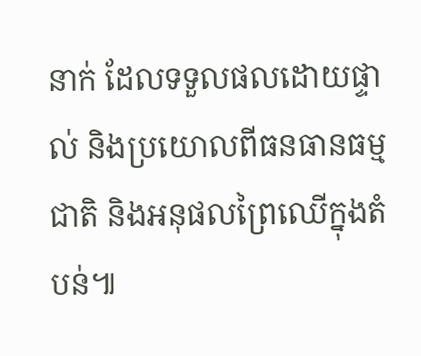នាក់ ដែលទទួលផលដោយផ្ទាល់ និងប្រយោលពីធនធានធម្មជាតិ និងអនុផលព្រៃឈើក្នុងតំបន់៕